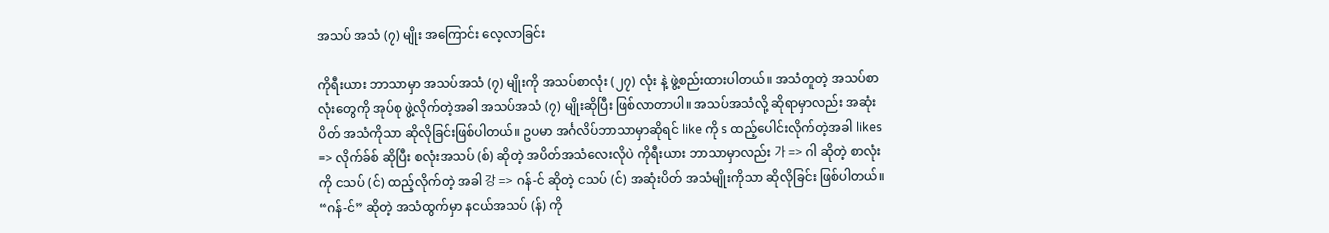အသပ် အသံ (၇) မျိုး အကြောင်း လေ့လာခြင်း

ကိုရီးယား ဘာသာမှာ အသပ်အသံ (၇) မျိုးကို အသပ်စာလုံး (၂၇) လုံး နဲ့ ဖွဲ့စည်းထားပါတယ်။ အသံတူတဲ့ အသပ်စာလုံးတွေကို အုပ်စု ဖွဲ့လိုက်တဲ့အခါ အသပ်အသံ (၇) မျိုးဆိုပြီး ဖြစ်လာတာပါ။ အသပ်အသံလို့ ဆိုရာမှာလည်း အဆုံးပိတ် အသံကိုသာ ဆိုလိုခြင်းဖြစ်ပါတယ်။ ဥပမာ အင်္ဂလိပ်ဘာသာမှာဆိုရင် like ကို s ထည့်ပေါင်းလိုက်တဲ့အခါ likes => လိုက်ခ်စ် ဆိုပြီး စလုံးအသပ် (စ်) ဆိုတဲ့ အပိတ်အသံလေးလိုပဲ ကိုရီးယား ဘာသာမှာလည်း 가 => ဂါ ဆိုတဲ့ စာလုံးကို ငသပ် (င်) ထည့်လိုက်တဲ့ အခါ 강 => ဂန်-င် ဆိုတဲ့ ငသပ် (င်) အဆုံးပိတ် အသံမျိုးကိုသာ ဆိုလိုခြင်း ဖြစ်ပါတယ်။ “ဂန်-င်” ဆိုတဲ့ အသံထွက်မှာ နငယ်အသပ် (န်) ကို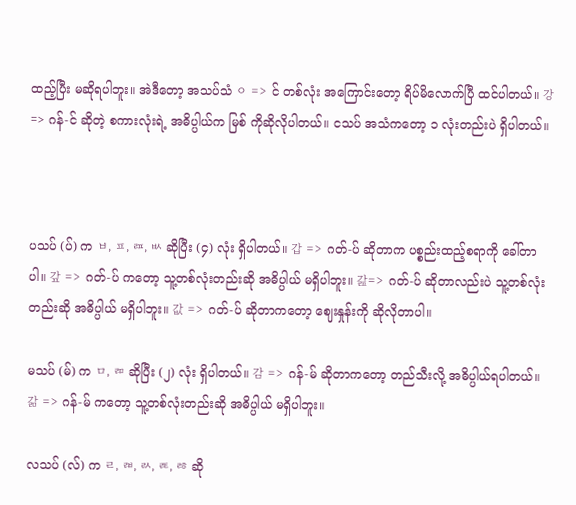ထည့်ပြီး မဆိုရပါဘူး။ အဲဒီတော့ အသပ်သံ ㅇ => င် တစ်လုံး အကြောင်းတော့ ရိပ်မိလောက်ပြီ ထင်ပါတယ်။ 강 => ဂန်-င် ဆိုတဲ့ စကားလုံးရဲ့ အဓိပ္ပါယ်က မြစ် ကိုဆိုလိုပါတယ်။ ငသပ် အသံကတော့ ၁ လုံးတည်းပဲ ရှိပါတယ်။



ပသပ် (ပ်) က ㅂ, ㅍ, ㄿ, ㅄ ဆိုပြီး (၄) လုံး ရှိပါတယ်။ 갑 => ဂတ်-ပ် ဆိုတာက ပစ္စည်းထည့်စရာကို ခေါ်တာပါ။ 갚 => ဂတ်-ပ် ကတော့ သူ့တစ်လုံးတည်းဆို အဓိပ္ပါယ် မရှိပါဘူး။ 갎=> ဂတ်-ပ် ဆိုတာလည်းပဲ သူ့တစ်လုံးတည်းဆို အဓိပ္ပါယ် မရှိပါဘူး။ 값 => ဂတ်-ပ် ဆိုတာကတော့ ဈေးနှုန်းကို ဆိုလိုတာပါ။

မသပ် (မ်) က ㅁ, ㄻ ဆိုပြီး (၂) လုံး ရှိပါတယ်။ 감 => ဂန်-မ် ဆိုတာကတော့ တည်သီးလို့ အဓိပ္ပါယ်ရပါတယ်။ 갊 => ဂန်-မ် ကတော့ သူ့တစ်လုံးတည်းဆို အဓိပ္ပါယ် မရှိပါဘူး။

လသပ် (လ်) က ㄹ, ㄼ, ㄽ, ㄾ, ㅀ ဆို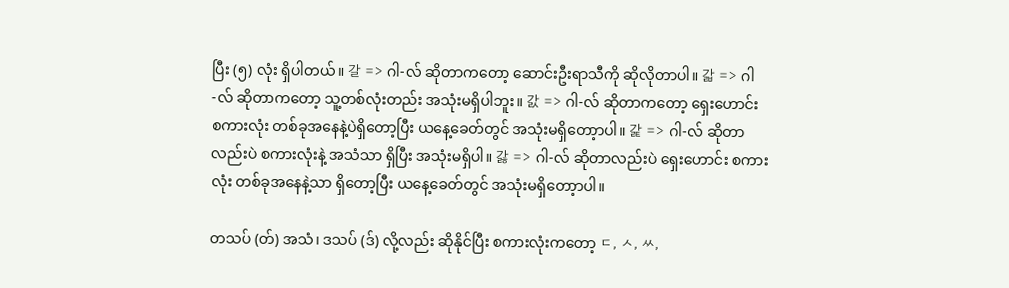ပြီး (၅) လုံး ရှိပါတယ်။ 갈 => ဂါ-လ် ဆိုတာကတော့ ဆောင်းဦးရာသီကို ဆိုလိုတာပါ။ 갋 => ဂါ-လ် ဆိုတာကတော့ သူ့တစ်လုံးတည်း အသုံးမရှိပါဘူး။ 갌 => ဂါ-လ် ဆိုတာကတော့ ရှေးဟောင်း စကားလုံး တစ်ခုအနေနဲ့ပဲရှိတော့ပြီး ယနေ့ခေတ်တွင် အသုံးမရှိတော့ာပါ။ 갍 => ဂါ-လ် ဆိုတာလည်းပဲ စကားလုံးနဲ့ အသံသာ ရှိပြီး အသုံးမရှိပါ။ 갏 => ဂါ-လ် ဆိုတာလည်းပဲ ရှေးဟောင်း စကားလုံး တစ်ခုအနေနဲ့သာ ရှိတော့ပြီး ယနေ့ခေတ်တွင် အသုံးမရှိတော့ာပါ။

တသပ် (တ်) အသံ၊ ဒသပ် (ဒ်) လို့လည်း ဆိုနိုင်ပြီး စကားလုံးကတော့ ㄷ, ㅅ, ㅆ,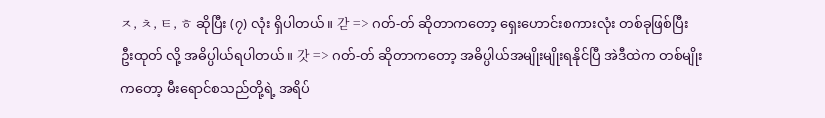ㅈ, ㅊ, ㅌ, ㅎ ဆိုပြီး (၇) လုံး ရှိပါတယ်။ 갇 => ဂတ်-တ် ဆိုတာကတော့ ရှေးဟောင်းစကားလုံး တစ်ခုဖြစ်ပြီး ဦးထုတ် လို့ အဓိပ္ပါယ်ရပါတယ်။ 갓 => ဂတ်-တ် ဆိုတာကတော့ အဓိပ္ပါယ်အမျိုးမျိုးရနိုင်ပြီ အဲဒီထဲက တစ်မျိုးကတော့ မီးရောင်စသည်တို့ရဲ့ အရိပ်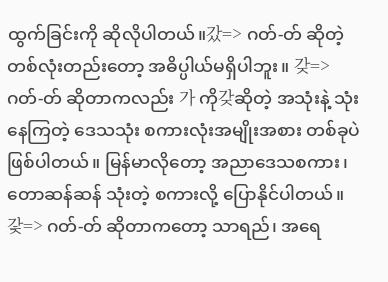ထွက်ခြင်းကို ဆိုလိုပါတယ်။갔=> ဂတ်-တ် ဆိုတဲ့ တစ်လုံးတည်းတော့ အဓိပ္ပါယ်မရှိပါဘူး။ 갖=> ဂတ်-တ် ဆိုတာကလည်း 가 ကို갖ဆိုတဲ့ အသုံးနဲ့ သုံးနေကြတဲ့ ဒေသသုံး စကားလုံးအမျိုးအစား တစ်ခုပဲဖြစ်ပါတယ်။ မြန်မာလိုတော့ အညာဒေသစကား၊ တောဆန်ဆန် သုံးတဲ့ စကားလို့ ပြောနိုင်ပါတယ်။ 갗=> ဂတ်-တ် ဆိုတာကတော့ သာရည်၊ အရေ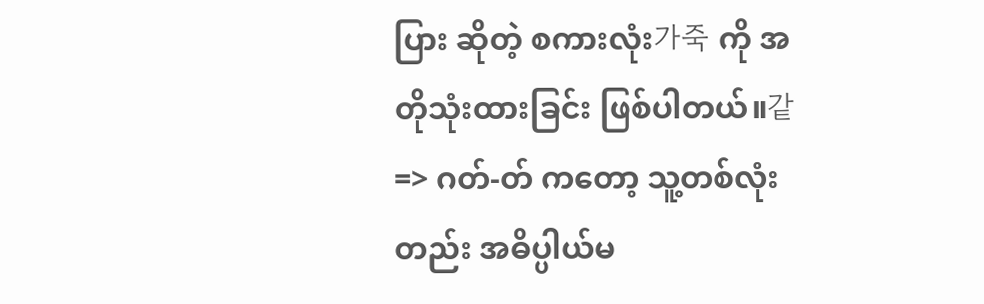ပြား ဆိုတဲ့ စကားလုံး가죽 ကို အတိုသုံးထားခြင်း ဖြစ်ပါတယ်။같 => ဂတ်-တ် ကတော့ သူ့တစ်လုံးတည်း အဓိပ္ပါယ်မ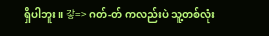ရှိပါဘူး။ 갛=> ဂတ်-တ် ကလည်းပဲ သူ့တစ်လုံး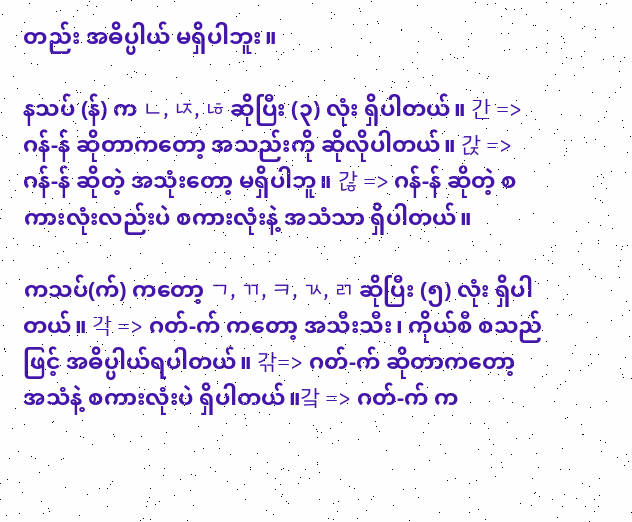တည်း အဓိပ္ပါယ် မရှိပါဘူး။

နသပ် (န်) က ㄴ, ㄵ, ㄶ ဆိုပြီး (၃) လုံး ရှိပါတယ်။ 간 => ဂန်-န် ဆိုတာကတော့ အသည်းကို ဆိုလိုပါတယ်။ 갅 => ဂန်-န် ဆိုတဲ့ အသုံးတော့ မရှိပါဘူ။ 갆 => ဂန်-န် ဆိုတဲ့ စကားလုံးလည်းပဲ စကားလုံးနဲ့ အသံသာ ရှိပါတယ်။

ကသပ်(က်) ကတော့ ㄱ, ㄲ, ㅋ, ㄳ, ㄺ ဆိုပြီး (၅) လုံး ရှိပါတယ်။ 각 => ဂတ်-က် ကတော့ အသီးသီး၊ ကိုယ်စီ စသည်ဖြင့် အဓိပ္ပါယ်ရပါတယ်။ 갂=> ဂတ်-က် ဆိုတာကတော့ အသံနဲ့ စကားလုံးပဲ ရှိပါတယ်။갘 => ဂတ်-က် က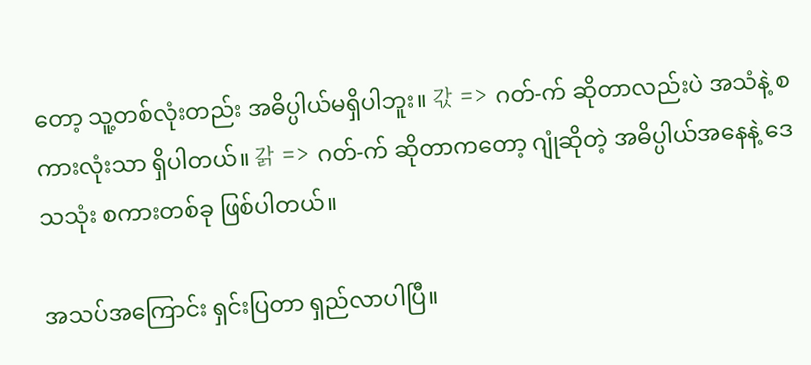တော့ သူ့တစ်လုံးတည်း အဓိပ္ပါယ်မရှိပါဘူး။ 갃 => ဂတ်-က် ဆိုတာလည်းပဲ အသံနဲ့ စကားလုံးသာ ရှိပါတယ်။ 갉 => ဂတ်-က် ဆိုတာကတော့ ဂျုံဆိုတဲ့ အဓိပ္ပါယ်အနေနဲ့ ဒေသသုံး စကားတစ်ခု ဖြစ်ပါတယ်။

အသပ်အကြောင်း ရှင်းပြတာ ရှည်လာပါပြီ။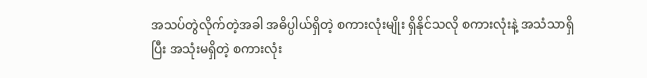အသပ်တွဲလိုက်တဲ့အခါ အဓိပ္ပါယ်ရှိတဲ့ စကားလုံးမျိုး ရှိနိုင်သလို စကားလုံးနဲ့ အသံသာရှိပြီး အသုံးမရှိတဲ့ စကားလုံး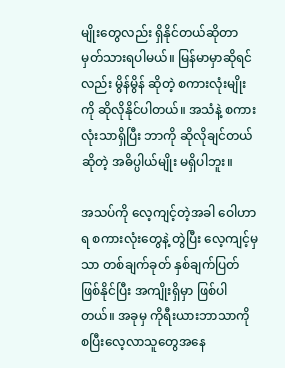မျိုးတွေလည်း ရှိနိုင်တယ်ဆိုတာ မှတ်သားရပါမယ်။ မြန်မာမှာဆိုရင်လည်း မွိန်မွိန် ဆိုတဲ့ စကားလုံးမျိုးကို ဆိုလိုနိုင်ပါတယ်။ အသံနဲ့ စကားလုံးသာရှိပြီး ဘာကို ဆိုလိုချင်တယ်ဆိုတဲ့ အဓိပ္ပါယ်မျိုး မရှိပါဘူး။

အသပ်ကို လေ့ကျင့်တဲ့အခါ ဝေါဟာရ စကားလုံးတွေနဲ့ တွဲပြီး လေ့ကျင့်မှသာ တစ်ချက်ခုတ် နှစ်ချက်ပြတ် ဖြစ်နိုင်ပြီး အကျိုးရှိမှာ ဖြစ်ပါတယ်။ အခုမှ ကိုရီးယားဘာသာကို စပြီးလေ့လာသူတွေအနေ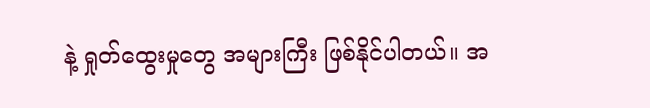နဲ့ ရှုတ်ထွေးမှုတွေ အများကြီး ဖြစ်နိုင်ပါတယ်။ အ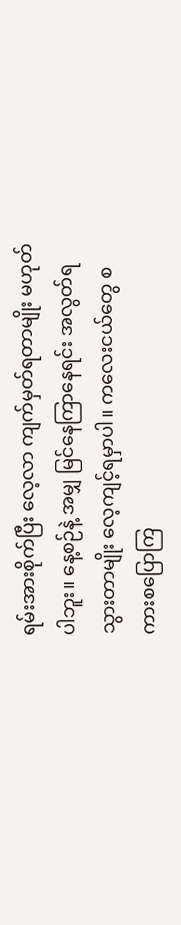ရမ်းအားစိုက်ပြီး လေ့လာ ကျက်မှတ်ရတာမျိုး မဟုတ်ပါဘူး။ နေ့စဉ်နဲ့ အမျှ မြင်နေကြာနေရင်း အလွတ်ရသွားတာမျိုး လေ့ကျင့်ရမှာပါ။ ကလေးငယ်တွေ စကားစပြောကြ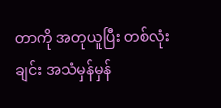တာကို အတုယူပြီး တစ်လုံးချင်း အသံမှန်မှန်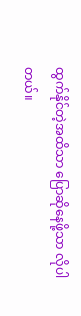ထွက်နိုင်တဲ့အထိသာ ပြောဆိုနေဖို့သာ လိုပါတယ်။